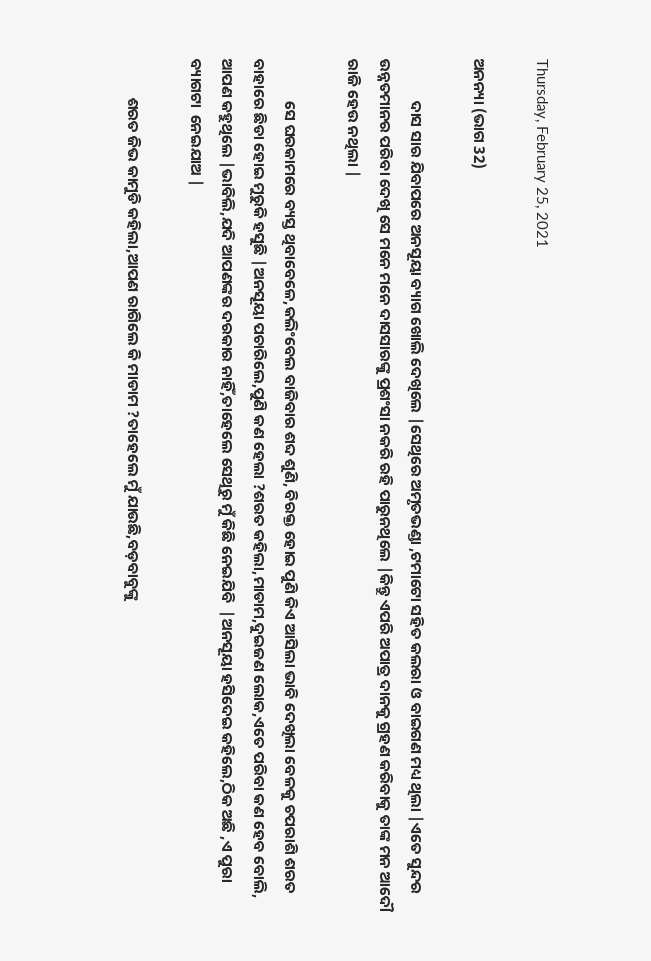Thursday, February 25, 2021

ଅନନ୍ୟା (ଭାଗ 32)

            ଦାସ ସାର ଯିବାପରେ ଅନସୂୟା ବ୍ୟାଗ ଖୋଲି ଦେଖିଲେ |ସେଥିରେ ଅମୃତଭଣ୍ଡା ,ଟମାଟୋ ସହିତ କଲରା ଓ ବାଇଗଣ ମଧ୍ୟ ଥିଲା |ଏତେ ସୁନ୍ଦର ଉନ୍ନତମାନର ପରିବା ଦେଖି ସେ ମନେ ମନେ ଦାସସାରଙ୍କୁ ପ୍ରଶଂସା ନକରି ରହି ପାରୁନଥିଲେ |କିନ୍ତୁ ଏପରି ଅପାତ୍ର ଦାନକୁ ଗ୍ରହଣ କରିବାକୁ ତାଙ୍କ ମନ ଆଦୌ ରାଜି ହେଉ ନଥିଲା |

            ସେ ଘରକାମରେ ବ୍ୟସ୍ତ ଥିବାବେଳେ,କଲିଂବେଲ ବାଜିବାର ଶବ୍ଦ ଶୁଣି, ବିରକ୍ତ ହୋଇ ପୁଣି କିଏ ଆସିଲା ଭାବି ଦେଖିଲା ବେଳକୁ ଚପରାଶି ଶରତ ବାହାରେ ଛିଡା ହୋଇ ମୁରୁକି ହସୁଛି |ଅନସୂୟା ପଚାରିଲେ,ପୁଣି କଣ ହେଲା ?ଶରତ କହିଲା,ମାଡାମ,ଦୁଇଜଣ ଲୋକ,ଏତେ ପରିବା କଣ ହେବ ବୋଲି, ଆପଣ କହୁଥିଲେ |ଭାବିଲି,ଯଦି ଆପଣଙ୍କର ଦରକାର ନାହିଁ,ତାହେଲେ ସେଥିରୁ ମୁଁ କିଛି ନେଇଯିବି  |ଅନସୂୟା ହସିଦେଇ କହିଲେ,ଠିକ ଅଛି ,ଏ ପୁରା ବ୍ୟାଗଟା  ନେଇଯାଅ |

           ଶରତ ଜିଭ କାମୁଡି କହିଲା,ଆପଣ ରାଗିଲେ କି ମାଡାମ ?ତାହେଲେ ମୁଁ ଯାଉଛି,ବଡ଼ବାବୁଙ୍କୁ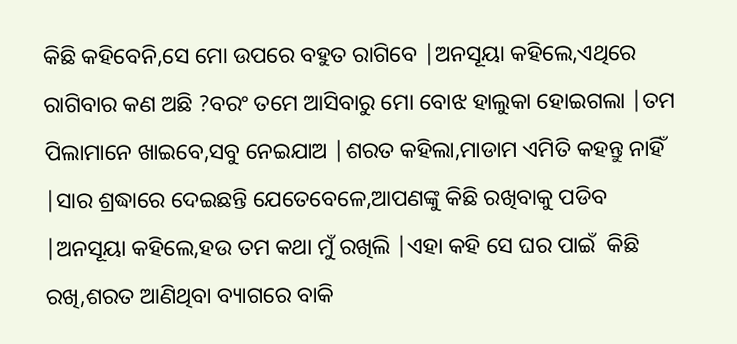କିଛି କହିବେନି,ସେ ମୋ ଉପରେ ବହୁତ ରାଗିବେ |ଅନସୂୟା କହିଲେ,ଏଥିରେ ରାଗିବାର କଣ ଅଛି ?ବରଂ ତମେ ଆସିବାରୁ ମୋ ବୋଝ ହାଲୁକା ହୋଇଗଲା |ତମ ପିଲାମାନେ ଖାଇବେ,ସବୁ ନେଇଯାଅ |ଶରତ କହିଲା,ମାଡାମ ଏମିତି କହନ୍ତୁ ନାହିଁ |ସାର ଶ୍ରଦ୍ଧାରେ ଦେଇଛନ୍ତି ଯେତେବେଳେ,ଆପଣଙ୍କୁ କିଛି ରଖିବାକୁ ପଡିବ |ଅନସୂୟା କହିଲେ,ହଉ ତମ କଥା ମୁଁ ରଖିଲି |ଏହା କହି ସେ ଘର ପାଇଁ  କିଛି ରଖି,ଶରତ ଆଣିଥିବା ବ୍ୟାଗରେ ବାକି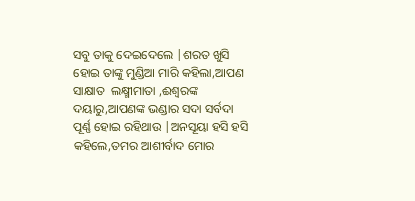ସବୁ ତାକୁ ଦେଇଦେଲେ |ଶରତ ଖୁସି ହୋଇ ତାଙ୍କୁ ମୁଣ୍ଡିଆ ମାରି କହିଲା,ଆପଣ ସାକ୍ଷାତ  ଲକ୍ଷ୍ମୀମାତା ,ଈଶ୍ୱରଙ୍କ ଦୟାରୁ,ଆପଣଙ୍କ ଭଣ୍ଡାର ସଦା ସର୍ବଦା ପୂର୍ଣ୍ଣ ହୋଇ ରହିଥାଉ |ଅନସୂୟା ହସି ହସି କହିଲେ,ତମର ଆଶୀର୍ବାଦ ମୋର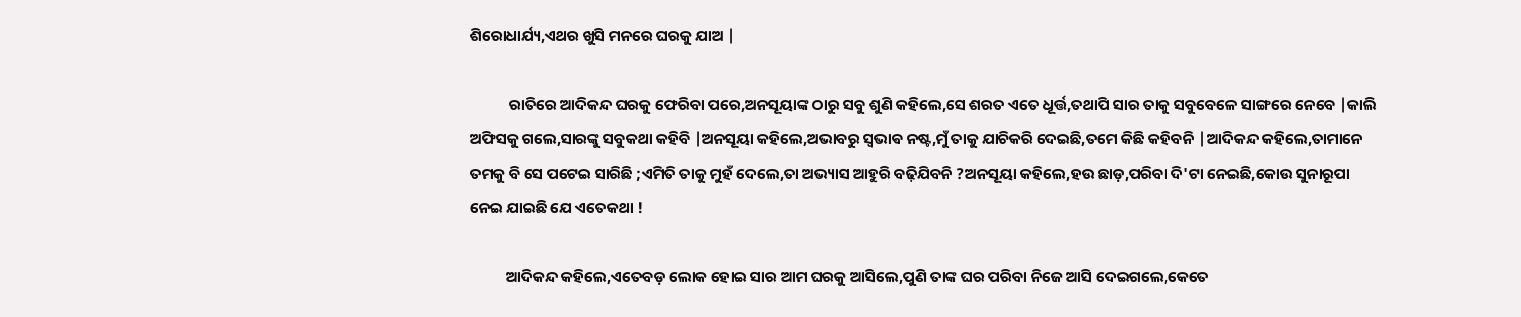ଶିରୋଧାର୍ଯ୍ୟ,ଏଥର ଖୁସି ମନରେ ଘରକୁ ଯାଅ |

           ରାତିରେ ଆଦିକନ୍ଦ ଘରକୁ ଫେରିବା ପରେ,ଅନସୂୟାଙ୍କ ଠାରୁ ସବୁ ଶୁଣି କହିଲେ,ସେ ଶରତ ଏତେ ଧୂର୍ତ୍ତ,ତଥାପି ସାର ତାକୁ ସବୁବେଳେ ସାଙ୍ଗରେ ନେବେ |କାଲି ଅଫିସକୁ ଗଲେ,ସାରଙ୍କୁ ସବୁକଥା କହିବି |ଅନସୂୟା କହିଲେ,ଅଭାବରୁ ସ୍ଵଭାଵ ନଷ୍ଟ,ମୁଁ ତାକୁ ଯାଚିକରି ଦେଇଛି,ତମେ କିଛି କହିବନି |ଆଦିକନ୍ଦ କହିଲେ,ତାମାନେ ତମକୁ ବି ସେ ପଟେଇ ସାରିଛି ;ଏମିତି ତାକୁ ମୁହଁ ଦେଲେ,ତା ଅଭ୍ୟାସ ଆହୁରି ବଢ଼ିଯିବନି ?ଅନସୂୟା କହିଲେ,ହଉ ଛାଡ଼,ପରିବା ଦି'ଟା ନେଇଛି,କୋଉ ସୁନାରୂପା ନେଇ ଯାଇଛି ଯେ ଏତେକଥା !

          ଆଦିକନ୍ଦ କହିଲେ,ଏତେବଡ଼ ଲୋକ ହୋଇ ସାର ଆମ ଘରକୁ ଆସିଲେ,ପୁଣି ତାଙ୍କ ଘର ପରିବା ନିଜେ ଆସି ଦେଇଗଲେ,କେତେ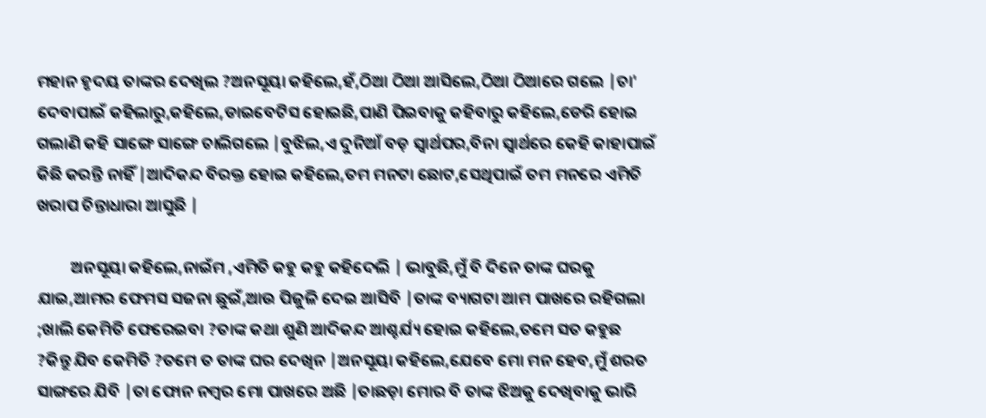ମହାନ ହୃଦୟ ତାଙ୍କର ଦେଖିଲ ?ଅନସୂୟା କହିଲେ,ହଁ,ଠିଆ ଠିଆ ଆସିଲେ,ଠିଆ ଠିଆରେ ଗଲେ |ଚା' ଦେବାପାଇଁ କହିଲାରୁ,କହିଲେ,ଡାଇବେଟିସ ହୋଇଛି,ପାଣି ପିଇବାକୁ କହିବାରୁ କହିଲେ,ଡେରି ହୋଇ ଗଲାଣି କହି ସାଙ୍ଗେ ସାଙ୍ଗେ ଚାଲିଗଲେ |ବୁଝିଲ,ଏ ଦୁନିଆଁ ବଡ଼ ସ୍ୱାର୍ଥପର,ବିନା ସ୍ୱାର୍ଥରେ କେହି କାହାପାଇଁ କିଛି କରନ୍ତି ନାହିଁ |ଆଦିକନ୍ଦ ବିରକ୍ତ ହୋଇ କହିଲେ,ତମ ମନଟା ଛୋଟ,ସେଥିପାଇଁ ତମ ମନରେ ଏମିତି ଖରାପ ଚିନ୍ତାଧାରା ଆସୁଛି |

         ଅନସୂୟା କହିଲେ,ନାଇଁମ ,ଏମିତି କହୁ କହୁ କହିଦେଲି | ଭାବୁଛି,ମୁଁ ବି ଦିନେ ତାଙ୍କ ଘରକୁ ଯାଇ,ଆମର ଫେମସ ସଜନା ଛୁଇଁ,ଆଉ ପିଜୁଳି ଦେଇ ଆସିବି |ତାଙ୍କ ବ୍ୟାଗଟା ଆମ ପାଖରେ ରହିଗଲା ;ଖାଲି କେମିତି ଫେରେଇବା ?ତାଙ୍କ କଥା ଶୁଣି ଆଦିକନ୍ଦ ଆଶ୍ଚର୍ଯ୍ୟ ହୋଇ କହିଲେ,ତମେ ସତ କହୁଛ ?କିନ୍ତୁ ଯିବ କେମିତି ?ତମେ ତ ତାଙ୍କ ଘର ଦେଖିନ |ଅନସୂୟା କହିଲେ,ଯେବେ ମୋ ମନ ହେବ,ମୁଁ ଶରତ ସାଙ୍ଗରେ ଯିବି |ତା ଫୋନ ନମ୍ବର ମୋ ପାଖରେ ଅଛି |ତାଛଡ଼ା ମୋର ବି ତାଙ୍କ ଝିଅକୁ ଦେଖିବାକୁ ଭାରି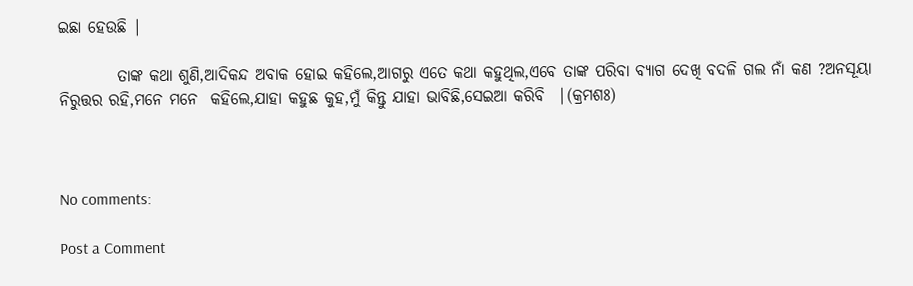ଇଛା ହେଉଛି |

         ତାଙ୍କ କଥା ଶୁଣି,ଆଦିକନ୍ଦ ଅବାକ ହୋଇ କହିଲେ,ଆଗରୁ ଏତେ କଥା କହୁଥିଲ,ଏବେ ତାଙ୍କ ପରିବା ବ୍ୟାଗ ଦେଖି ବଦଳି ଗଲ ନାଁ କଣ ?ଅନସୂୟା ନିରୁତ୍ତର ରହି,ମନେ ମନେ  କହିଲେ,ଯାହା କହୁଛ କୁହ,ମୁଁ କିନ୍ତୁ ଯାହା ଭାବିଛି,ସେଇଆ କରିବି  |(କ୍ରମଶଃ)



No comments:

Post a Comment